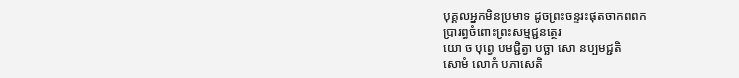បុគ្គលអ្នកមិនប្រមាទ ដូចព្រះចន្ទរះផុតចាកពពក
ប្រារព្ធចំពោះព្រះសម្មជ្ជនត្ថេរ
យោ ច បុព្វេ បមជ្ជិត្វា បច្ឆា សោ នប្បមជ្ជតិ
សោមំ លោកំ បភាសេតិ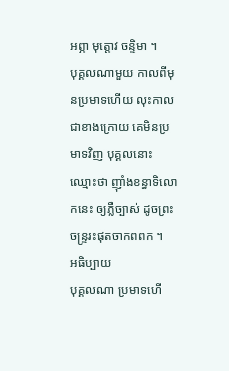អព្ភា មុត្តោវ ចន្ទិមា ។
បុគ្គលណាមួយ កាលពីមុនប្រមាទហើយ លុះកាលជាខាងក្រោយ គេមិនប្រមាទវិញ បុគ្គលនោះ ឈ្មោះថា ញ៉ាំងខន្ធាទិលោកនេះ ឲ្យភ្លឺច្បាស់ ដូចព្រះចន្ទ្ររះផុតចាកពពក ។
អធិប្បាយ
បុគ្គលណា ប្រមាទហើ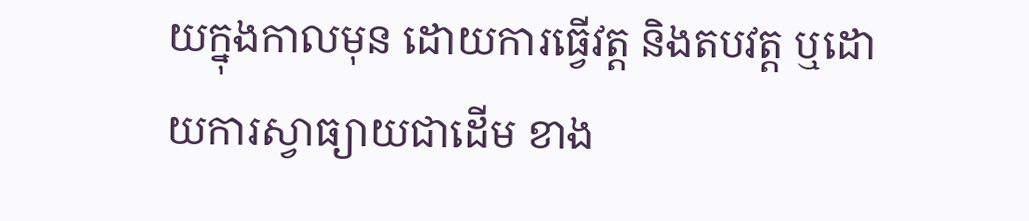យក្នុងកាលមុន ដោយការធ្វើវត្ត និងតបវត្ត ឬដោយការស្វាធ្យាយជាដើម ខាង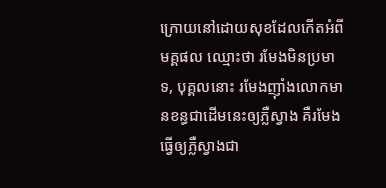ក្រោយនៅដោយសុខដែលកើតអំពីមគ្គផល ឈ្មោះថា រមែងមិនប្រមាទ, បុគ្គលនោះ រមែងញ៉ាំងលោកមានខន្ធជាដើមនេះឲ្យភ្លឺស្វាង គឺរមែងធ្វើឲ្យភ្លឺស្វាងជា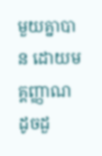មួយគ្នាបាន ដោយមគ្គញ្ញាណ ដូចដួ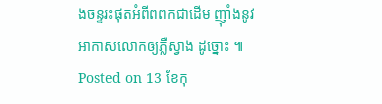ងចន្ទរះផុតអំពីពពកជាដើម ញ៉ាំងនូវអាកាសលោកឲ្យភ្លឺស្វាង ដូច្នោះ ៕
Posted on 13 ខែកុ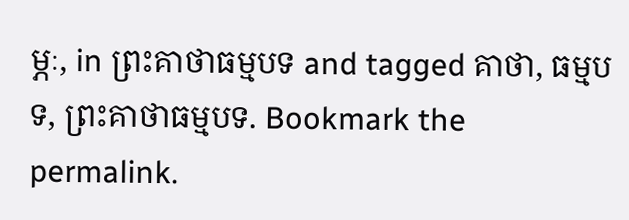ម្ភៈ, in ព្រះគាថាធម្មបទ and tagged គាថា, ធម្មបទ, ព្រះគាថាធម្មបទ. Bookmark the permalink.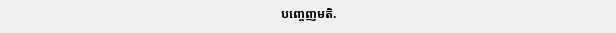បញ្ចេញមតិ.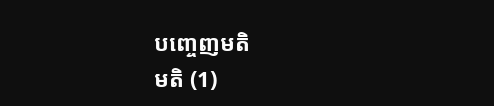បញ្ចេញមតិ
មតិ (1)